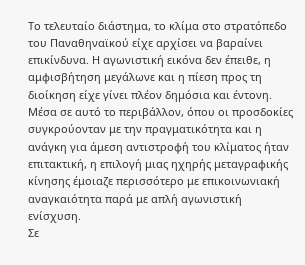Το τελευταίο διάστημα, το κλίμα στο στρατόπεδο του Παναθηναϊκού είχε αρχίσει να βαραίνει επικίνδυνα. Η αγωνιστική εικόνα δεν έπειθε, η αμφισβήτηση μεγάλωνε και η πίεση προς τη διοίκηση είχε γίνει πλέον δημόσια και έντονη. Μέσα σε αυτό το περιβάλλον, όπου οι προσδοκίες συγκρούονταν με την πραγματικότητα και η ανάγκη για άμεση αντιστροφή του κλίματος ήταν επιτακτική, η επιλογή μιας ηχηρής μεταγραφικής κίνησης έμοιαζε περισσότερο με επικοινωνιακή αναγκαιότητα παρά με απλή αγωνιστική ενίσχυση.
Σε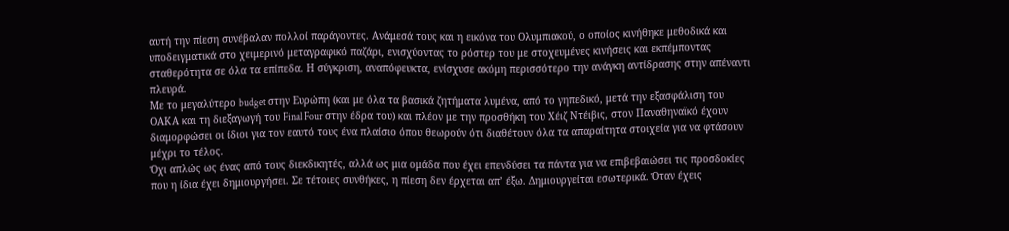αυτή την πίεση συνέβαλαν πολλοί παράγοντες. Ανάμεσά τους και η εικόνα του Ολυμπιακού, ο οποίος κινήθηκε μεθοδικά και υποδειγματικά στο χειμερινό μεταγραφικό παζάρι, ενισχύοντας το ρόστερ του με στοχευμένες κινήσεις και εκπέμποντας σταθερότητα σε όλα τα επίπεδα. Η σύγκριση, αναπόφευκτα, ενίσχυσε ακόμη περισσότερο την ανάγκη αντίδρασης στην απέναντι πλευρά.
Με το μεγαλύτερο budget στην Ευρώπη (και με όλα τα βασικά ζητήματα λυμένα, από το γηπεδικό, μετά την εξασφάλιση του ΟΑΚΑ και τη διεξαγωγή του Final Four στην έδρα του) και πλέον με την προσθήκη του Χέιζ Ντέιβις, στον Παναθηναϊκό έχουν διαμορφώσει οι ίδιοι για τον εαυτό τους ένα πλαίσιο όπου θεωρούν ότι διαθέτουν όλα τα απαραίτητα στοιχεία για να φτάσουν μέχρι το τέλος.
Όχι απλώς ως ένας από τους διεκδικητές, αλλά ως μια ομάδα που έχει επενδύσει τα πάντα για να επιβεβαιώσει τις προσδοκίες που η ίδια έχει δημιουργήσει. Σε τέτοιες συνθήκες, η πίεση δεν έρχεται απ’ έξω. Δημιουργείται εσωτερικά. Όταν έχεις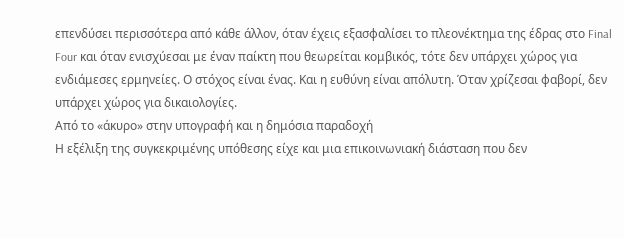επενδύσει περισσότερα από κάθε άλλον, όταν έχεις εξασφαλίσει το πλεονέκτημα της έδρας στο Final Four και όταν ενισχύεσαι με έναν παίκτη που θεωρείται κομβικός, τότε δεν υπάρχει χώρος για ενδιάμεσες ερμηνείες. Ο στόχος είναι ένας. Και η ευθύνη είναι απόλυτη. Όταν χρίζεσαι φαβορί, δεν υπάρχει χώρος για δικαιολογίες.
Από το «άκυρο» στην υπογραφή και η δημόσια παραδοχή
Η εξέλιξη της συγκεκριμένης υπόθεσης είχε και μια επικοινωνιακή διάσταση που δεν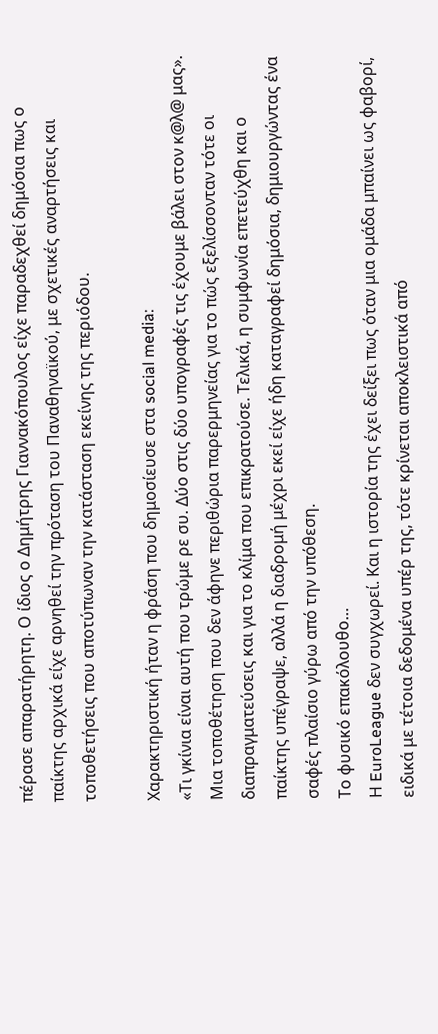πέρασε απαρατήρητη. Ο ίδιος ο Δημήτρης Γιαννακόπουλος είχε παραδεχθεί δημόσια πως ο παίκτης αρχικά είχε αρνηθεί την πρόταση του Παναθηναϊκού, με σχετικές αναρτήσεις και τοποθετήσεις που αποτύπωναν την κατάσταση εκείνης της περιόδου.

Χαρακτηριστική ήταν η φράση που δημοσίευσε στα social media:
«Τι γκίνια είναι αυτή που τρώμε ρε συ. Δύο στις δύο υπογραφές τις έχουμε βάλει στον κ@λ@ μας».
Μια τοποθέτηση που δεν άφηνε περιθώρια παρερμηνείας για το πώς εξελίσσονταν τότε οι διαπραγματεύσεις και για το κλίμα που επικρατούσε. Τελικά, η συμφωνία επετεύχθη και ο παίκτης υπέγραψε, αλλά η διαδρομή μέχρι εκεί είχε ήδη καταγραφεί δημόσια, δημιουργώντας ένα σαφές πλαίσιο γύρω από την υπόθεση.
Το φυσικό επακόλουθο…
Η EuroLeague δεν συγχωρεί. Και η ιστορία της έχει δείξει πως όταν μια ομάδα μπαίνει ως φαβορί, ειδικά με τέτοια δεδομένα υπέρ της, τότε κρίνεται αποκλειστικά από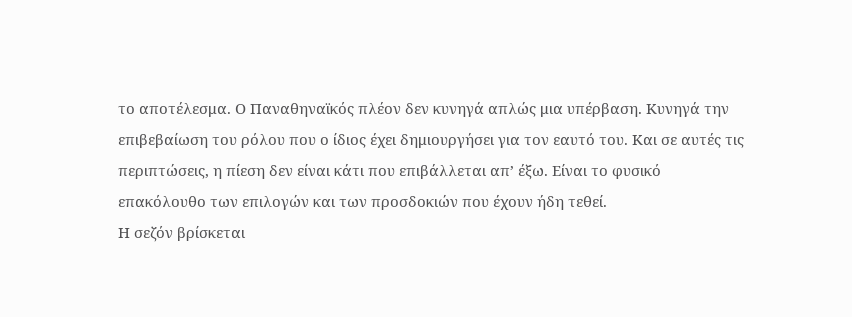το αποτέλεσμα. Ο Παναθηναϊκός πλέον δεν κυνηγά απλώς μια υπέρβαση. Κυνηγά την επιβεβαίωση του ρόλου που ο ίδιος έχει δημιουργήσει για τον εαυτό του. Και σε αυτές τις περιπτώσεις, η πίεση δεν είναι κάτι που επιβάλλεται απ’ έξω. Είναι το φυσικό επακόλουθο των επιλογών και των προσδοκιών που έχουν ήδη τεθεί.
Η σεζόν βρίσκεται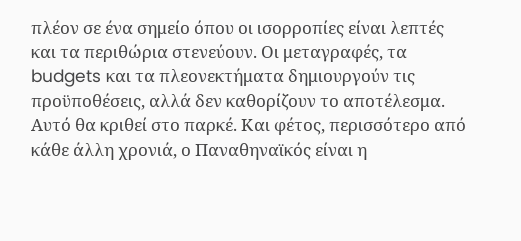πλέον σε ένα σημείο όπου οι ισορροπίες είναι λεπτές και τα περιθώρια στενεύουν. Οι μεταγραφές, τα budgets και τα πλεονεκτήματα δημιουργούν τις προϋποθέσεις, αλλά δεν καθορίζουν το αποτέλεσμα. Αυτό θα κριθεί στο παρκέ. Και φέτος, περισσότερο από κάθε άλλη χρονιά, ο Παναθηναϊκός είναι η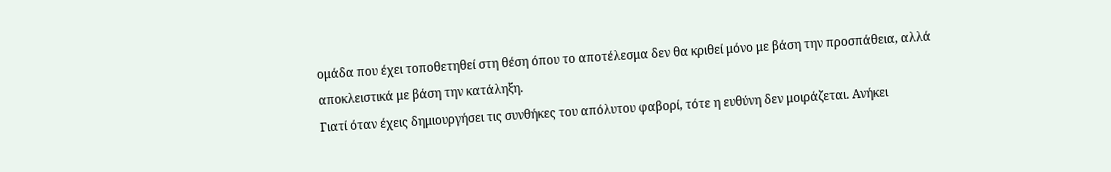ομάδα που έχει τοποθετηθεί στη θέση όπου το αποτέλεσμα δεν θα κριθεί μόνο με βάση την προσπάθεια, αλλά αποκλειστικά με βάση την κατάληξη.
Γιατί όταν έχεις δημιουργήσει τις συνθήκες του απόλυτου φαβορί, τότε η ευθύνη δεν μοιράζεται. Ανήκει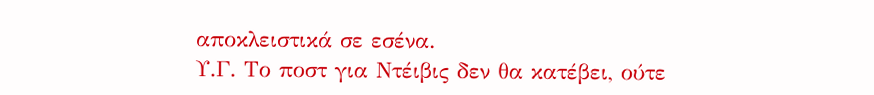αποκλειστικά σε εσένα.
Υ.Γ. Το ποστ για Ντέιβις δεν θα κατέβει, ούτε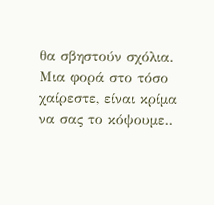θα σβηστούν σχόλια. Μια φορά στο τόσο χαίρεστε, είναι κρίμα να σας το κόψουμε..